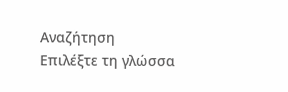Αναζήτηση
Επιλέξτε τη γλώσσα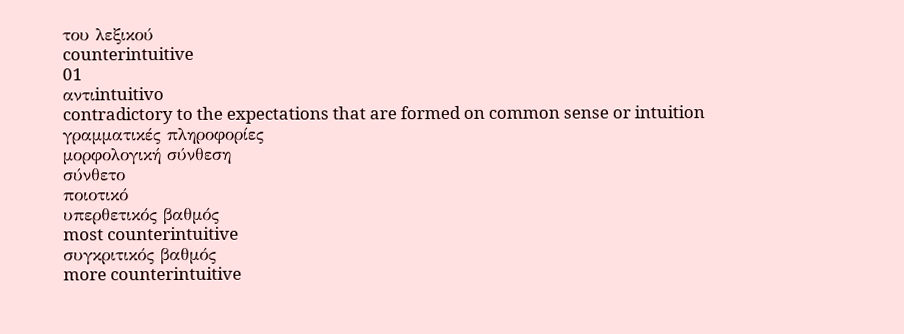του λεξικού
counterintuitive
01
αντιintuitivo
contradictory to the expectations that are formed on common sense or intuition
γραμματικές πληροφορίες
μορφολογική σύνθεση
σύνθετο
ποιοτικό
υπερθετικός βαθμός
most counterintuitive
συγκριτικός βαθμός
more counterintuitive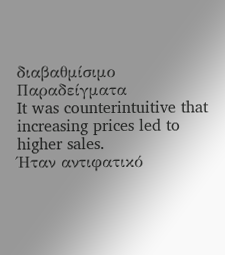διαβαθμίσιμο
Παραδείγματα
It was counterintuitive that increasing prices led to higher sales.
Ήταν αντιφατικό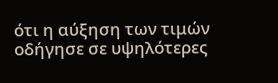ότι η αύξηση των τιμών οδήγησε σε υψηλότερες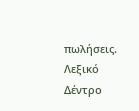πωλήσεις.
Λεξικό Δέντρο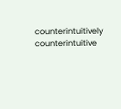counterintuitively
counterintuitive